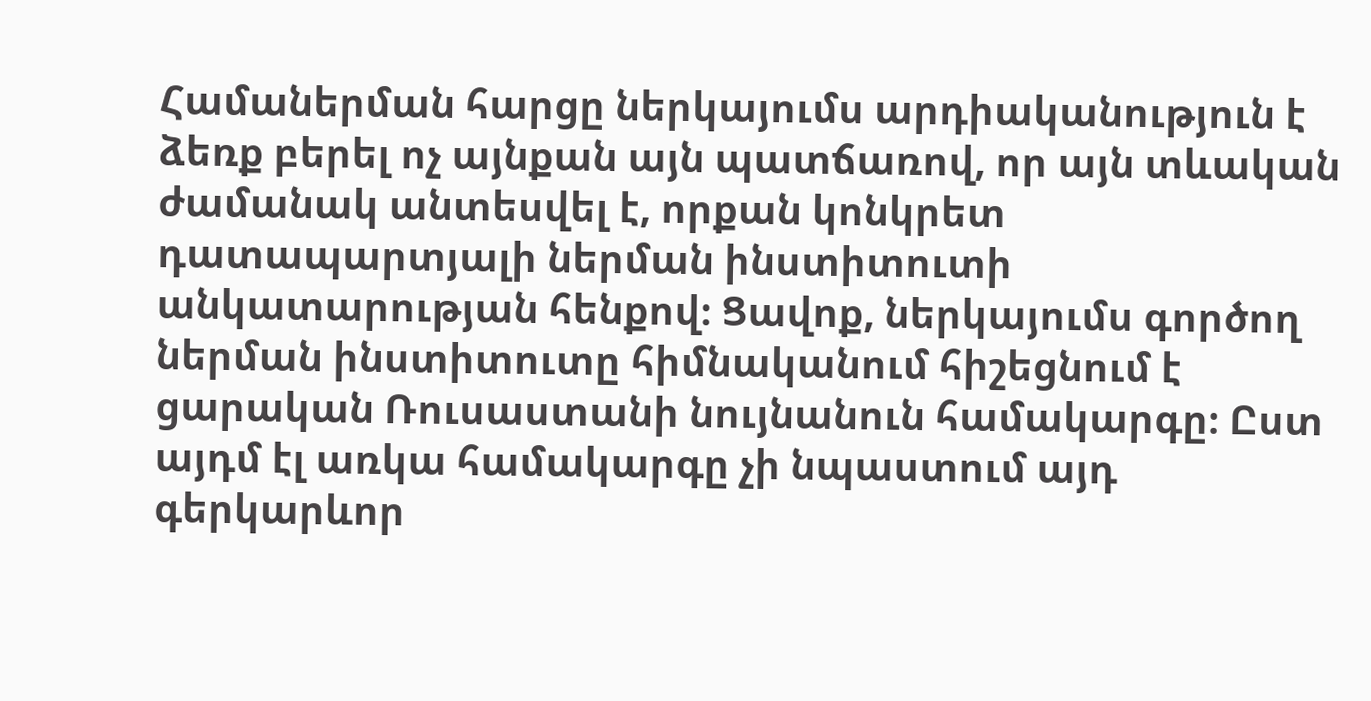Համաներման հարցը ներկայումս արդիականություն է ձեռք բերել ոչ այնքան այն պատճառով, որ այն տևական ժամանակ անտեսվել է, որքան կոնկրետ դատապարտյալի ներման ինստիտուտի անկատարության հենքով։ Ցավոք, ներկայումս գործող ներման ինստիտուտը հիմնականում հիշեցնում է ցարական Ռուսաստանի նույնանուն համակարգը։ Ըստ այդմ էլ առկա համակարգը չի նպաստում այդ գերկարևոր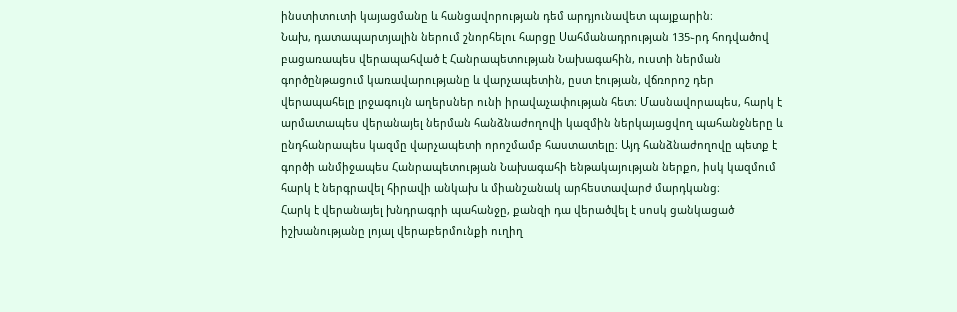ինստիտուտի կայացմանը և հանցավորության դեմ արդյունավետ պայքարին։
Նախ, դատապարտյալին ներում շնորհելու հարցը Սահմանադրության 135֊րդ հոդվածով բացառապես վերապահված է Հանրապետության Նախագահին, ուստի ներման գործընթացում կառավարությանը և վարչապետին, ըստ էության, վճռորոշ դեր վերապահելը լրջագույն աղերսներ ունի իրավաչափության հետ։ Մասնավորապես, հարկ է արմատապես վերանայել ներման հանձնաժողովի կազմին ներկայացվող պահանջները և ընդհանրապես կազմը վարչապետի որոշմամբ հաստատելը։ Այդ հանձնաժողովը պետք է գործի անմիջապես Հանրապետության Նախագահի ենթակայության ներքո, իսկ կազմում հարկ է ներգրավել հիրավի անկախ և միանշանակ արհեստավարժ մարդկանց։
Հարկ է վերանայել խնդրագրի պահանջը, քանզի դա վերածվել է սոսկ ցանկացած իշխանությանը լոյալ վերաբերմունքի ուղիղ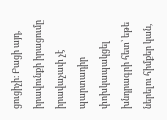ցուցիչի։ Բացի այդ, իրավունքի իրացումը իրավաչափ չէ պարտադիր փոխկապակցել խնդրագրի հետ՝ եթե ներելու հիմքեր կան,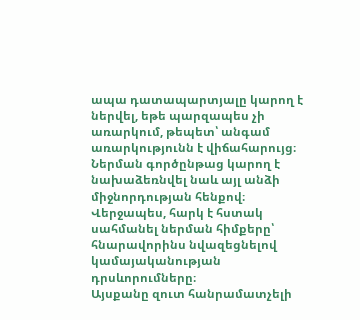ապա դատապարտյալը կարող է ներվել, եթե պարզապես չի առարկում, թեպետ՝ անգամ առարկությունն է վիճահարույց։ Ներման գործընթաց կարող է նախաձեռնվել նաև այլ անձի միջնորդության հենքով։
Վերջապես, հարկ է հստակ սահմանել ներման հիմքերը՝ հնարավորինս նվազեցնելով կամայականության դրսևորումները։
Այսքանը զուտ հանրամատչելի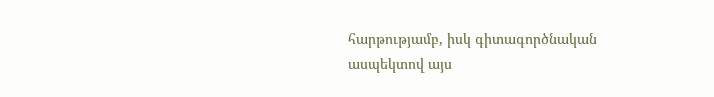հարթությամբ, իսկ գիտագործնական ասպեկտով այս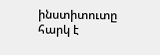ինստիտուտը հարկ է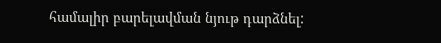համալիր բարելավման նյութ դարձնել: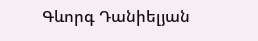Գևորգ Դանիելյան